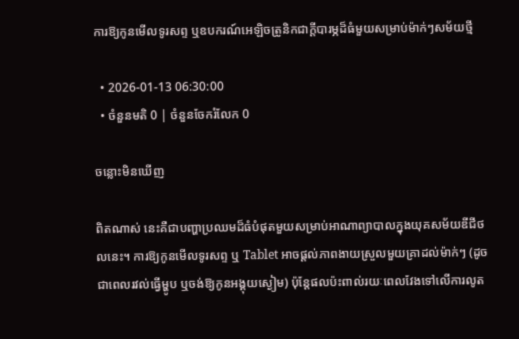ការឱ្យកូនមើលទូរសព្ទ ឬឧបករណ៍អេឡិចត្រូនិកជាក្ដីបារម្ភដ៏ធំមួយសម្រាប់ម៉ាក់ៗសម័យថ្មី

  • 2026-01-13 06:30:00
  • ចំនួនមតិ 0 | ចំនួនចែករំលែក 0

ចន្លោះមិនឃើញ

ពិតណាស់ នេះគឺជាបញ្ហាប្រឈមដ៏ធំបំផុតមួយសម្រាប់អាណាព្យាបាលក្នុងយុគសម័យឌីជីថលនេះ។ ការឱ្យកូនមើលទូរសព្ទ ឬ Tablet អាចផ្ដល់ភាពងាយស្រួលមួយគ្រាដល់ម៉ាក់ៗ (ដូចជាពេលរវល់ធ្វើម្ហូប ឬចង់ឱ្យកូនអង្គុយស្ងៀម) ប៉ុន្តែផលប៉ះពាល់រយៈពេលវែងទៅលើការលូត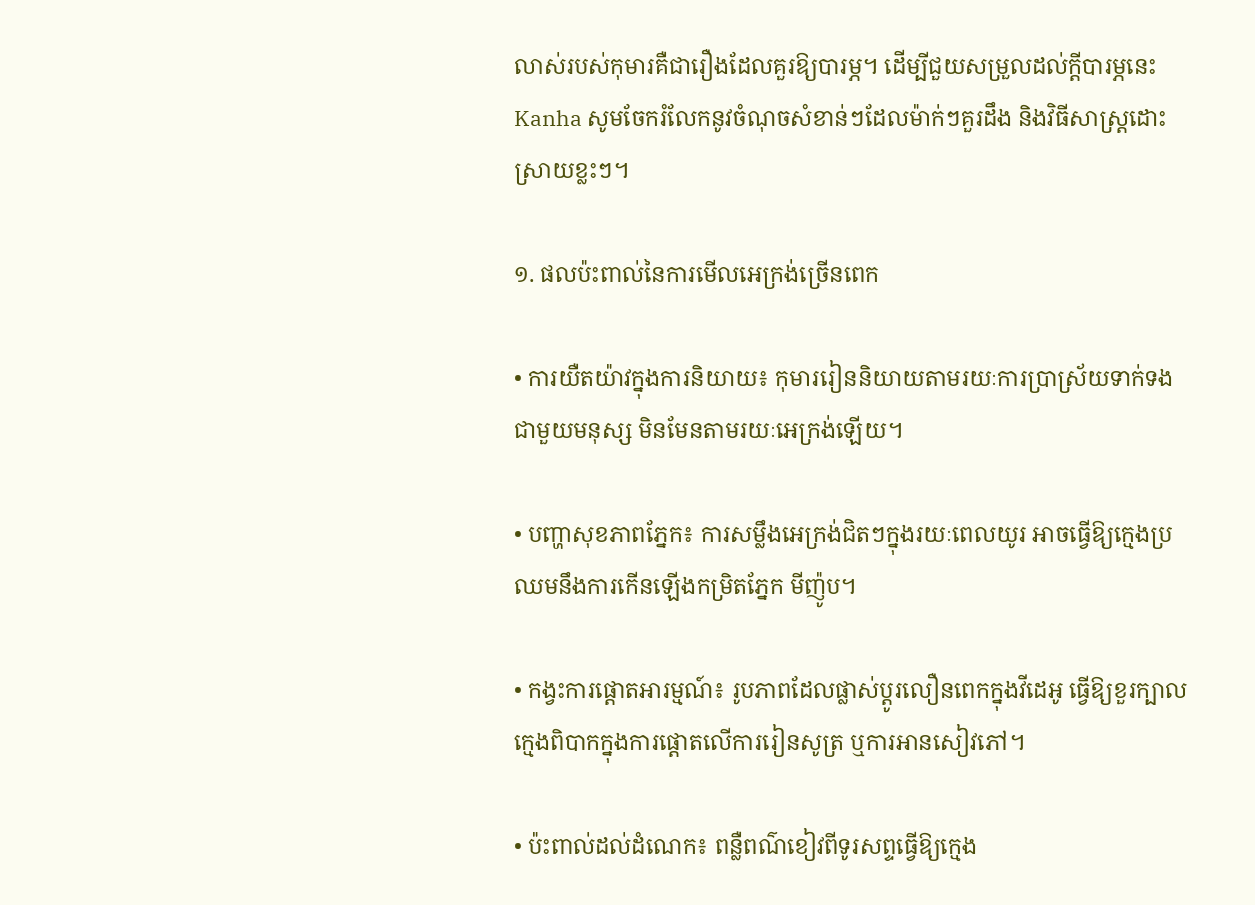លាស់របស់កុមារគឺជារឿងដែលគួរឱ្យបារម្ភ។ ដើម្បីជួយសម្រួលដល់ក្ដីបារម្ភនេះ Kanha សូមចែករំលែកនូវចំណុចសំខាន់ៗដែលម៉ាក់ៗគួរដឹង និងវិធីសាស្ត្រដោះស្រាយខ្លះៗ។

១. ផលប៉ះពាល់នៃការមើលអេក្រង់ច្រើនពេក

• ការយឺតយ៉ាវក្នុងការនិយាយ៖ កុមាររៀននិយាយតាមរយៈការប្រាស្រ័យទាក់ទងជាមួយមនុស្ស មិនមែនតាមរយៈអេក្រង់ឡើយ។

• បញ្ហាសុខភាពភ្នែក៖ ការសម្លឹងអេក្រង់ជិតៗក្នុងរយៈពេលយូរ អាចធ្វើឱ្យក្មេងប្រឈមនឹងការកើនឡើងកម្រិតភ្នែក មីញ៉ូប។

• កង្វះការផ្ដោតអារម្មណ៍៖ រូបភាពដែលផ្លាស់ប្ដូរលឿនពេកក្នុងវីដេអូ ធ្វើឱ្យខួរក្បាលក្មេងពិបាកក្នុងការផ្ដោតលើការរៀនសូត្រ ឬការអានសៀវភៅ។

• ប៉ះពាល់ដល់ដំណេក៖ ពន្លឺពណ៌ខៀវពីទូរសព្ទធ្វើឱ្យក្មេង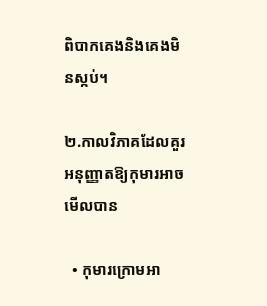ពិបាកគេងនិងគេងមិនស្កប់។

២.កាលវិភាគដែលគួរអនុញ្ញាតឱ្យកុមារអាចមើលបាន

  • កុមារក្រោមអា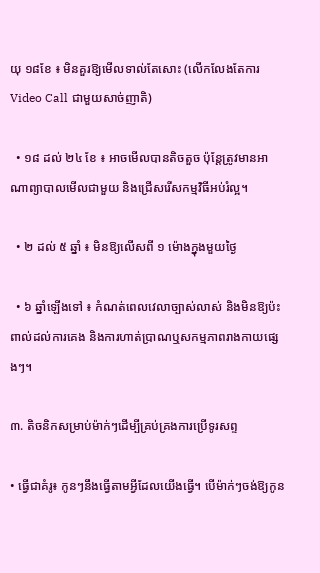យុ ១៨ខែ ៖ មិនគួរឱ្យមើលទាល់តែសោះ (លើកលែងតែការ Video Call ជាមួយសាច់ញាតិ)

  • ១៨ ដល់ ២៤ ខែ ៖ អាចមើលបានតិចតួច ប៉ុន្តែត្រូវមានអាណាព្យាបាលមើលជាមួយ និងជ្រើសរើសកម្មវិធីអប់រំល្អ។

  • ២ ដល់ ៥ ឆ្នាំ ៖ មិនឱ្យលើសពី ១ ម៉ោងក្នុងមួយថ្ងៃ

  • ៦ ឆ្នាំឡើងទៅ ៖ កំណត់ពេលវេលាច្បាស់លាស់ និងមិនឱ្យប៉ះពាល់ដល់ការគេង និងការហាត់ប្រាណឬសកម្មភាពរាងកាយផ្សេងៗ។

៣. តិចនិកសម្រាប់ម៉ាក់ៗដើម្បីគ្រប់គ្រងការប្រើទូរសព្ទ

• ធ្វើជាគំរូ៖ កូនៗនឹងធ្វើតាមអ្វីដែលយើងធ្វើ។ បើម៉ាក់ៗចង់ឱ្យកូន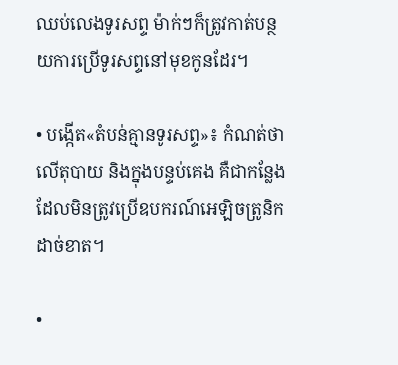ឈប់លេងទូរសព្ទ ម៉ាក់ៗក៏ត្រូវកាត់បន្ថយការប្រើទូរសព្ទនៅមុខកូនដែរ។

• បង្កើត«តំបន់គ្មានទូរសព្ទ»៖ កំណត់ថាលើតុបាយ និងក្នុងបន្ទប់គេង គឺជាកន្លែងដែលមិនត្រូវប្រើឧបករណ៍អេឡិចត្រូនិកដាច់ខាត។

•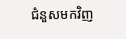ជំនួសមកវិញ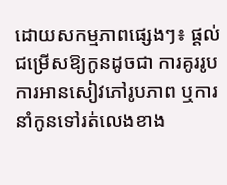ដោយសកម្មភាពផ្សេងៗ៖ ផ្ដល់ជម្រើសឱ្យកូនដូចជា ការគូររូប ការអានសៀវភៅរូបភាព ឬការនាំកូនទៅរត់លេងខាង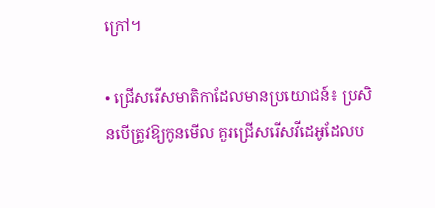ក្រៅ។

• ជ្រើសរើសមាតិកាដែលមានប្រយោជន៍៖ ប្រសិនបើត្រូវឱ្យកូនមើល គួរជ្រើសរើសវីដេអូដែលប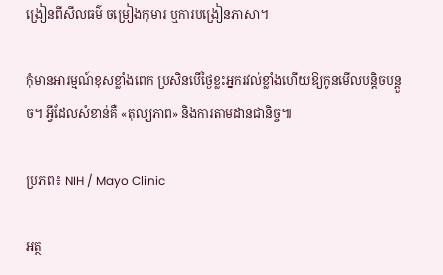ង្រៀនពីសីលធម៌ ចម្រៀងកុមារ ឬការបង្រៀនភាសា។

កុំមានអារម្មណ៍ខុសខ្លាំងពេក ប្រសិនបើថ្ងៃខ្លះអ្នករវល់ខ្លាំងហើយឱ្យកូនមើលបន្តិចបន្តួច។ អ្វីដែលសំខាន់គឺ «តុល្យភាព» និងការតាមដានជានិច្ច៕

ប្រភព៖ NIH / Mayo Clinic

អត្ថ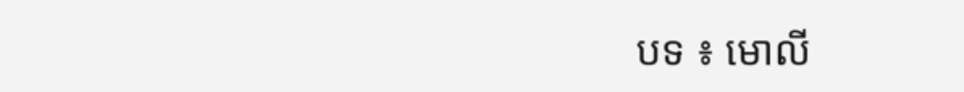បទ ៖ មោលី